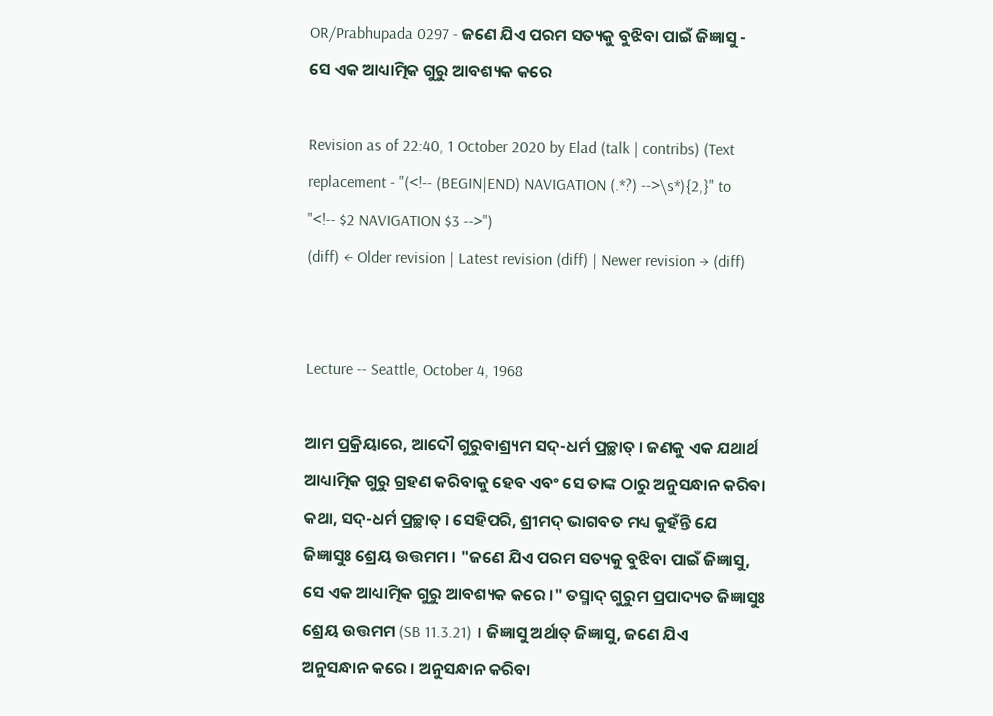OR/Prabhupada 0297 - ଜଣେ ଯିଏ ପରମ ସତ୍ୟକୁ ବୁଝିବା ପାଇଁ ଜିଜ୍ଞାସୁ - ସେ ଏକ ଆଧ୍ୟାତ୍ମିକ ଗୁରୁ ଆବଶ୍ୟକ କରେ

Revision as of 22:40, 1 October 2020 by Elad (talk | contribs) (Text replacement - "(<!-- (BEGIN|END) NAVIGATION (.*?) -->\s*){2,}" to "<!-- $2 NAVIGATION $3 -->")
(diff) ← Older revision | Latest revision (diff) | Newer revision → (diff)


Lecture -- Seattle, October 4, 1968

ଆମ ପ୍ରକ୍ରିୟାରେ, ଆଦୌ ଗୁରୁବାଶ୍ର୍ୟମ ସଦ୍-ଧର୍ମ ପ୍ରଚ୍ଛାତ୍ । ଜଣକୁ ଏକ ଯଥାର୍ଥ ଆଧ୍ୟାତ୍ମିକ ଗୁରୁ ଗ୍ରହଣ କରିବାକୁ ହେବ ଏବଂ ସେ ତାଙ୍କ ଠାରୁ ଅନୁସନ୍ଧାନ କରିବା କଥା, ସଦ୍-ଧର୍ମ ପ୍ରଚ୍ଛାତ୍ । ସେହିପରି, ଶ୍ରୀମଦ୍ ଭାଗବତ ମଧ୍ୟ କୁହଁନ୍ତି ଯେ ଜିଜ୍ଞାସୁଃ ଶ୍ରେୟ ଉତ୍ତମମ । "ଜଣେ ଯିଏ ପରମ ସତ୍ୟକୁ ବୁଝିବା ପାଇଁ ଜିଜ୍ଞାସୁ, ସେ ଏକ ଆଧ୍ୟାତ୍ମିକ ଗୁରୁ ଆବଶ୍ୟକ କରେ ।" ତସ୍ମାଦ୍ ଗୁରୁମ ପ୍ରପାଦ୍ୟତ ଜିଜ୍ଞାସୁଃ ଶ୍ରେୟ ଉତ୍ତମମ (SB 11.3.21) । ଜିଜ୍ଞାସୁ ଅର୍ଥାତ୍ ଜିଜ୍ଞାସୁ, ଜଣେ ଯିଏ ଅନୁସନ୍ଧାନ କରେ । ଅନୁସନ୍ଧାନ କରିବା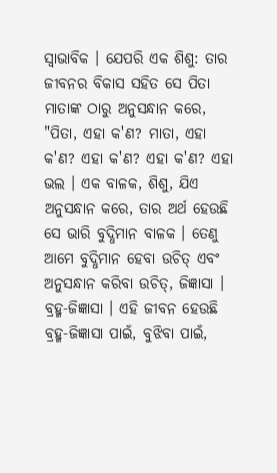ସ୍ଵାଭାବିକ । ଯେପରି ଏକ ଶିଶୁ: ତାର ଜୀବନର ବିକାସ ସହିତ ସେ ପିତା ମାତାଙ୍କ ଠାରୁ ଅନୁସନ୍ଧାନ କରେ, "ପିତା, ଏହା କ'ଣ? ମାତା, ଏହା କ'ଣ? ଏହା କ'ଣ? ଏହା କ'ଣ? ଏହା ଭଲ । ଏକ ବାଳକ, ଶିଶୁ, ଯିଏ ଅନୁସନ୍ଧାନ କରେ, ତାର ଅର୍ଥ ହେଉଛି ସେ ଭାରି ବୁଦ୍ଧିମାନ ବାଳକ । ତେଣୁ ଆମେ ବୁଦ୍ଧିମାନ ହେବା ଉଚିତ୍ ଏବଂ ଅନୁସନ୍ଧାନ କରିବା ଉଚିତ୍, ଜିଜ୍ଞାସା । ବ୍ରହ୍ମ-ଜିଜ୍ଞାସା । ଏହି ଜୀବନ ହେଉଛି ବ୍ରହ୍ମ-ଜିଜ୍ଞାସା ପାଇଁ, ବୁଝିବା ପାଇଁ,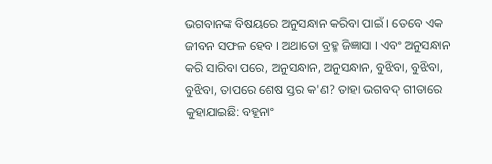ଭଗବାନଙ୍କ ବିଷୟରେ ଅନୁସନ୍ଧାନ କରିବା ପାଇଁ । ତେବେ ଏକ ଜୀବନ ସଫଳ ହେବ । ଅଥାତୋ ବ୍ରହ୍ମ ଜିଜ୍ଞାସା । ଏବଂ ଅନୁସନ୍ଧାନ କରି ସାରିବା ପରେ, ଅନୁସନ୍ଧାନ, ଅନୁସନ୍ଧାନ, ବୁଝିବା, ବୁଝିବା, ବୁଝିବା, ତାପରେ ଶେଷ ସ୍ତର କ'ଣ? ତାହା ଭଗବଦ୍ ଗୀତାରେ କୁହାଯାଇଛି: ବହୂନାଂ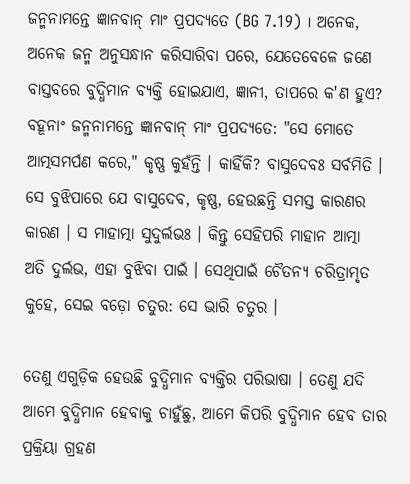ଜନ୍ମନାମନ୍ତେ ଜ୍ଞାନବାନ୍ ମାଂ ପ୍ରପଦ୍ୟତେ (BG 7.19) । ଅନେକ, ଅନେକ ଜନ୍ମ ଅନୁସନ୍ଧାନ କରିସାରିବା ପରେ, ଯେତେବେଳେ ଜଣେ ବାସ୍ତବରେ ବୁଦ୍ଧିମାନ ବ୍ୟକ୍ତି ହୋଇଯାଏ, ଜ୍ଞାନୀ, ତାପରେ କ'ଣ ହୁଏ? ବହୂନାଂ ଜନ୍ମନାମନ୍ତେ ଜ୍ଞାନବାନ୍ ମାଂ ପ୍ରପଦ୍ୟତେ: "ସେ ମୋତେ ଆତ୍ମସମର୍ପଣ କରେ," କୃଷ୍ଣ କୁହଁନ୍ତି । କାହିଁକି? ବାସୁଦେବଃ ସର୍ବମିତି । ସେ ବୁଝିପାରେ ଯେ ବାସୁଦେବ, କୃଷ୍ଣ, ହେଉଛନ୍ତି ସମସ୍ତ କାରଣର କାରଣ । ସ ମାହାତ୍ମା ସୁଦୁର୍ଲଭଃ । କିନ୍ତୁ ସେହିପରି ମାହାନ ଆତ୍ମା ଅତି ଦୁର୍ଲଭ, ଏହା ବୁଝିବା ପାଇଁ । ସେଥିପାଇଁ ଚୈତନ୍ୟ ଚରିତ୍ରାମୃତ କୁହେ, ସେଇ ବଡ଼ୋ ଚତୁର: ସେ ଭାରି ଚତୁର ।

ତେଣୁ ଏଗୁଡ଼ିକ ହେଉଛି ବୁଦ୍ଧିମାନ ବ୍ୟକ୍ତିର ପରିଭାଷା । ତେଣୁ ଯଦି ଆମେ ବୁଦ୍ଧିମାନ ହେବାକୁ ଚାହୁଁଛୁ, ଆମେ କିପରି ବୁଦ୍ଧିମାନ ହେବ ତାର ପ୍ରକ୍ରିୟା ଗ୍ରହଣ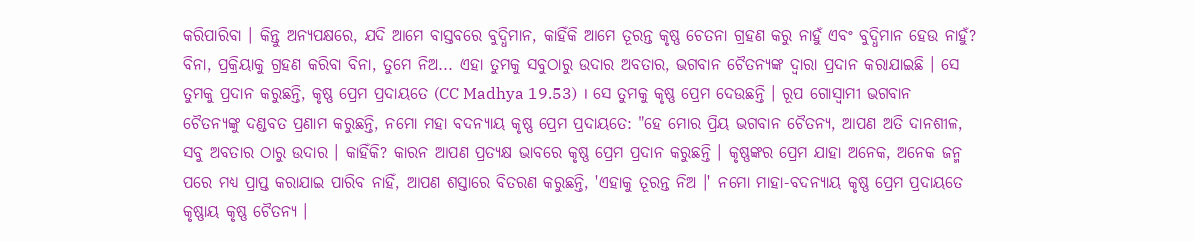କରିପାରିବା । କିନ୍ତୁ ଅନ୍ୟପକ୍ଷରେ, ଯଦି ଆମେ ବାସ୍ତବରେ ବୁଦ୍ଧିମାନ, କାହିଁକି ଆମେ ତୂରନ୍ତ କୃଷ୍ଣ ଚେତନା ଗ୍ରହଣ କରୁ ନାହୁଁ ଏବଂ ବୁଦ୍ଧିମାନ ହେଉ ନାହୁଁ? ବିନା, ପ୍ରକ୍ରିୟାକୁ ଗ୍ରହଣ କରିବା ବିନା, ତୁମେ ନିଅ... ଏହା ତୁମକୁ ସବୁଠାରୁ ଉଦାର ଅବତାର, ଭଗବାନ ଚୈତନ୍ୟଙ୍କ ଦ୍ଵାରା ପ୍ରଦାନ କରାଯାଇଛି । ସେ ତୁମକୁ ପ୍ରଦାନ କରୁଛନ୍ତି, କୃଷ୍ଣ ପ୍ରେମ ପ୍ରଦାୟତେ (CC Madhya 19.53) । ସେ ତୁମକୁ କୃଷ୍ଣ ପ୍ରେମ ଦେଉଛନ୍ତି । ରୂପ ଗୋସ୍ଵାମୀ ଭଗବାନ ଚୈତନ୍ୟଙ୍କୁ ଦଣ୍ଡବତ ପ୍ରଣାମ କରୁଛନ୍ତି, ନମୋ ମହା ବଦନ୍ୟାୟ କୃଷ୍ଣ ପ୍ରେମ ପ୍ରଦାୟତେ: "ହେ ମୋର ପ୍ରିୟ ଭଗବାନ ଚୈତନ୍ୟ, ଆପଣ ଅତି ଦାନଶୀଳ, ସବୁ ଅବତାର ଠାରୁ ଉଦାର । କାହିଁକି? କାରନ ଆପଣ ପ୍ରତ୍ୟକ୍ଷ ଭାବରେ କୃଷ୍ଣ ପ୍ରେମ ପ୍ରଦାନ କରୁଛନ୍ତି । କୃଷ୍ଣଙ୍କର ପ୍ରେମ ଯାହା ଅନେକ, ଅନେକ ଜନ୍ମ ପରେ ମଧ୍ୟ ପ୍ରାପ୍ତ କରାଯାଇ ପାରିବ ନାହିଁ, ଆପଣ ଶସ୍ତାରେ ବିତରଣ କରୁଛନ୍ତି, 'ଏହାକୁ ତୂରନ୍ତ ନିଅ ।' ନମୋ ମାହା-ବଦନ୍ୟାୟ କୃଷ୍ଣ ପ୍ରେମ ପ୍ରଦାୟତେ କୃଷ୍ଣାୟ କୃଷ୍ଣ ଚୈତନ୍ୟ ।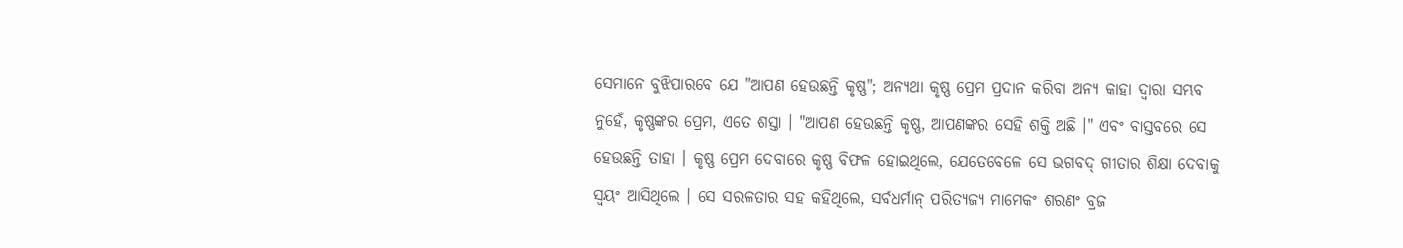ସେମାନେ ବୁଝିପାରବେ ଯେ "ଆପଣ ହେଉଛନ୍ତି କୃଷ୍ଣ"; ଅନ୍ୟଥା କୃଷ୍ଣ ପ୍ରେମ ପ୍ରଦାନ କରିବା ଅନ୍ୟ କାହା ଦ୍ଵାରା ସମ୍ଭବ ନୁହେଁ, କୃଷ୍ଣଙ୍କର ପ୍ରେମ, ଏତେ ଶସ୍ତା । "ଆପଣ ହେଉଛନ୍ତି କୃଷ୍ଣ, ଆପଣଙ୍କର ସେହି ଶକ୍ତି ଅଛି ।" ଏବଂ ବାସ୍ତବରେ ସେ ହେଉଛନ୍ତି ତାହା । କୃଷ୍ଣ ପ୍ରେମ ଦେବାରେ କୃଷ୍ଣ ବିଫଳ ହୋଇଥିଲେ, ଯେତେବେଳେ ସେ ଭଗବଦ୍ ଗୀତାର ଶିକ୍ଷା ଦେବାକୁ ସ୍ଵୟଂ ଆସିଥିଲେ । ସେ ସରଳତାର ସହ କହିଥିଲେ, ସର୍ବଧର୍ମାନ୍ ପରିତ୍ୟଜ୍ୟ ମାମେକଂ ଶରଣଂ ବ୍ରଜ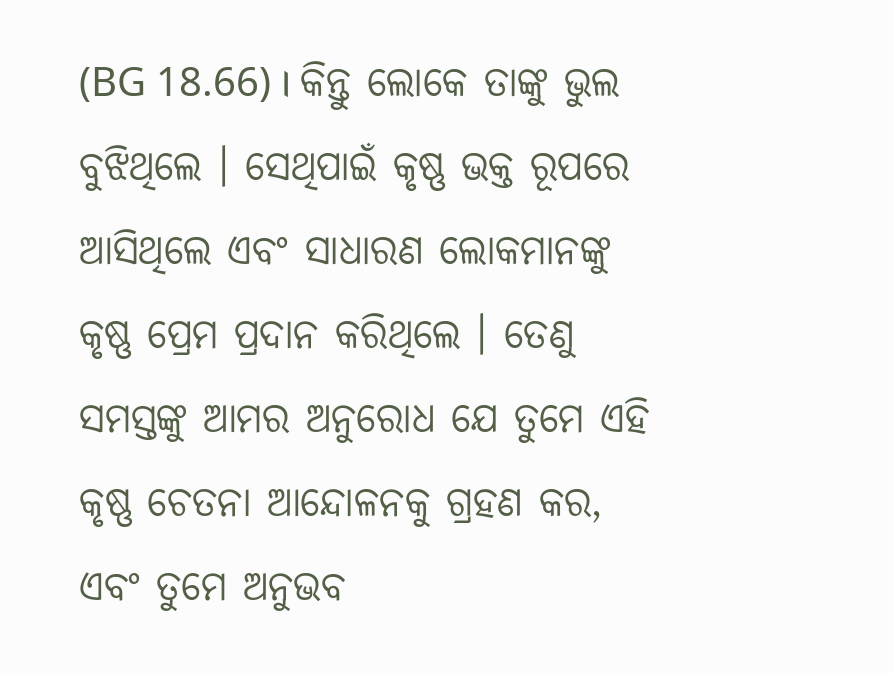(BG 18.66) । କିନ୍ତୁ ଲୋକେ ତାଙ୍କୁ ଭୁଲ ବୁଝିଥିଲେ । ସେଥିପାଇଁ କୃଷ୍ଣ ଭକ୍ତ ରୂପରେ ଆସିଥିଲେ ଏବଂ ସାଧାରଣ ଲୋକମାନଙ୍କୁ କୃଷ୍ଣ ପ୍ରେମ ପ୍ରଦାନ କରିଥିଲେ । ତେଣୁ ସମସ୍ତଙ୍କୁ ଆମର ଅନୁରୋଧ ଯେ ତୁମେ ଏହି କୃଷ୍ଣ ଚେତନା ଆନ୍ଦୋଳନକୁ ଗ୍ରହଣ କର, ଏବଂ ତୁମେ ଅନୁଭବ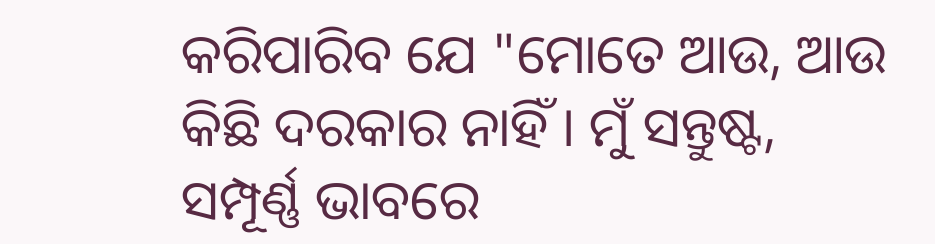କରିପାରିବ ଯେ "ମୋତେ ଆଉ, ଆଉ କିଛି ଦରକାର ନାହିଁ । ମୁଁ ସନ୍ତୁଷ୍ଟ, ସମ୍ପୂର୍ଣ୍ଣ ଭାବରେ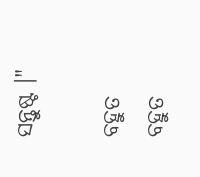ସନ୍ତୁଷ୍ଟ ।"

ବହୁତ ବହୁତ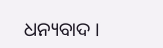ଧନ୍ୟବାଦ ।